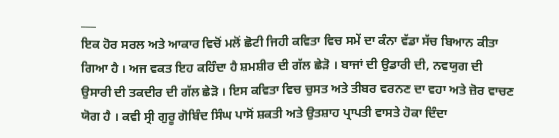___
ਇਕ ਹੋਰ ਸਰਲ ਅਤੇ ਆਕਾਰ ਵਿਚੋਂ ਮਲੋਂ ਛੋਟੀ ਜਿਹੀ ਕਵਿਤਾ ਵਿਚ ਸਮੇਂ ਦਾ ਕੰਨਾ ਵੱਡਾ ਸੱਚ ਬਿਆਨ ਕੀਤਾ ਗਿਆ ਹੈ । ਅਜ ਵਕਤ ਇਹ ਕਹਿੰਦਾ ਹੈ ਸ਼ਮਸ਼ੀਰ ਦੀ ਗੱਲ ਛੇੜੋ । ਬਾਜਾਂ ਦੀ ਉਡਾਰੀ ਦੀ, ਨਵਯੁਗ ਦੀ ਉਸਾਰੀ ਦੀ ਤਕਦੀਰ ਦੀ ਗੱਲ ਛੇੜੋ । ਇਸ ਕਵਿਤਾ ਵਿਚ ਚੁਸਤ ਅਤੇ ਤੀਬਰ ਵਰਨਣ ਦਾ ਵਹਾ ਅਤੇ ਜ਼ੋਰ ਵਾਚਣ ਯੋਗ ਹੈ । ਕਵੀ ਸ੍ਰੀ ਗੁਰੂ ਗੋਬਿੰਦ ਸਿੰਘ ਪਾਸੋਂ ਸ਼ਕਤੀ ਅਤੇ ਉਤਸ਼ਾਹ ਪ੍ਰਾਪਤੀ ਵਾਸਤੇ ਹੋਕਾ ਦਿੰਦਾ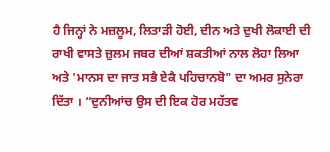ਹੈ ਜਿਨ੍ਹਾਂ ਨੇ ਮਜ਼ਲੂਮ, ਲਿਤਾੜੀ ਹੋਈ, ਦੀਨ ਅਤੇ ਦੁਖੀ ਲੋਕਾਈ ਦੀ ਰਾਖੀ ਵਾਸਤੇ ਜ਼ੁਲਮ ਜਬਰ ਦੀਆਂ ਸ਼ਕਤੀਆਂ ਨਾਲ ਲੋਹਾ ਲਿਆ ਅਤੇ 'ਮਾਨਸ ਦਾ ਜਾਤ ਸਭੈ ਏਕੈ ਪਹਿਚਾਨਬੋ" ਦਾ ਅਮਰ ਸੁਨੇਰਾ ਦਿੱਤਾ । “ਦੁਨੀਆਂਚ ਉਸ ਦੀ ਇਕ ਹੋਰ ਮਹੱਤਵ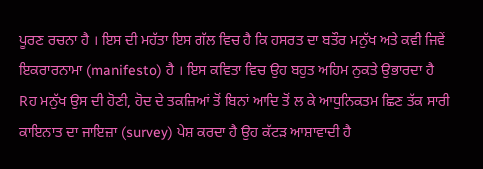ਪੂਰਣ ਰਚਨਾ ਹੈ । ਇਸ ਦੀ ਮਹੱਤਾ ਇਸ ਗੱਲ ਵਿਚ ਹੈ ਕਿ ਹਸਰਤ ਦਾ ਬਤੌਰ ਮਨੁੱਖ ਅਤੇ ਕਵੀ ਜਿਵੇਂ ਇਕਰਾਰਨਾਮਾ (manifesto) ਹੈ । ਇਸ ਕਵਿਤਾ ਵਿਚ ਉਹ ਬਹੁਤ ਅਹਿਮ ਨੁਕਤੇ ਉਭਾਰਦਾ ਹੈ Rਹ ਮਨੁੱਖ ਉਸ ਦੀ ਹੋਣੀ, ਹੋਦ ਦੇ ਤਕਜ਼ਿਆਂ ਤੋਂ ਬਿਨਾਂ ਆਦਿ ਤੋਂ ਲ ਕੇ ਆਧੁਨਿਕਤਮ ਛਿਣ ਤੱਕ ਸਾਰੀ ਕਾਇਨਾਤ ਦਾ ਜਾਇਜ਼ਾ (survey) ਪੇਸ਼ ਕਰਦਾ ਹੈ ਉਹ ਕੱਟੜ ਆਸ਼ਾਵਾਦੀ ਹੈ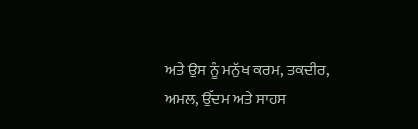ਅਤੇ ਉਸ ਨੂੰ ਮਨੁੱਖ ਕਰਮ, ਤਕਦੀਰ, ਅਮਲ, ਉੱਦਮ ਅਤੇ ਸਾਹਸ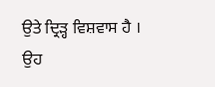ਉਤੇ ਦ੍ਰਿੜ੍ਹ ਵਿਸ਼ਵਾਸ ਹੈ । ਉਹ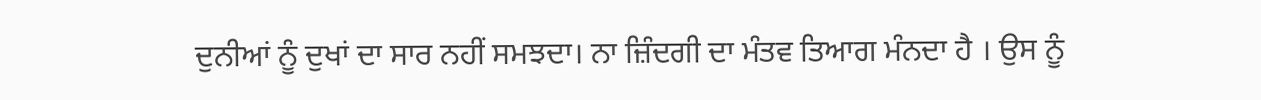ਦੁਨੀਆਂ ਨੂੰ ਦੁਖਾਂ ਦਾ ਸਾਰ ਨਹੀਂ ਸਮਝਦਾ। ਨਾ ਜ਼ਿੰਦਗੀ ਦਾ ਮੰਤਵ ਤਿਆਗ ਮੰਨਦਾ ਹੈ । ਉਸ ਨੂੰ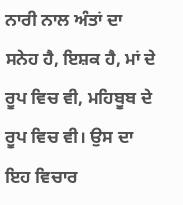ਨਾਰੀ ਨਾਲ ਅੰਤਾਂ ਦਾ ਸਨੇਹ ਹੈ, ਇਸ਼ਕ ਹੈ, ਮਾਂ ਦੇ ਰੂਪ ਵਿਚ ਵੀ, ਮਹਿਬੂਬ ਦੇ ਰੂਪ ਵਿਚ ਵੀ। ਉਸ ਦਾ ਇਹ ਵਿਚਾਰ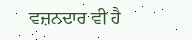ਵਜ਼ਨਦਾਰ ਵੀ ਹੈ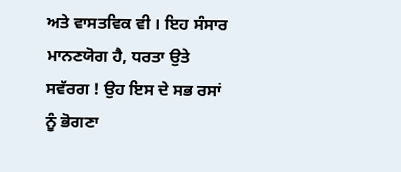ਅਤੇ ਵਾਸਤਵਿਕ ਵੀ । ਇਹ ਸੰਸਾਰ ਮਾਨਣਯੋਗ ਹੈ, ਧਰਤਾ ਉਤੇ ਸਵੱਰਗ ! ਉਹ ਇਸ ਦੇ ਸਭ ਰਸਾਂ ਨੂੰ ਭੋਗਣਾ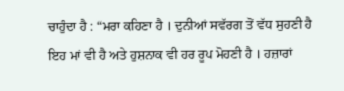ਚਾਹੁੰਦਾ ਹੈ : “ਮਰਾ ਕਹਿਣਾ ਹੈ । ਦੁਨੀਆਂ ਸਵੱਰਗ ਤੋਂ ਵੱਧ ਸੁਹਣੀ ਹੈ ਇਹ ਮਾਂ ਵੀ ਹੈ ਅਤੇ ਹੁਸ਼ਨਾਕ ਵੀ ਹਰ ਰੂਪ ਮੋਹਣੀ ਹੈ । ਹਜ਼ਾਰਾਂ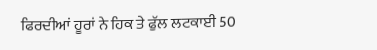ਫਿਰਦੀਆਂ ਹੂਰਾਂ ਨੇ ਹਿਕ ਤੇ ਫੁੱਲ ਲਟਕਾਈ 50